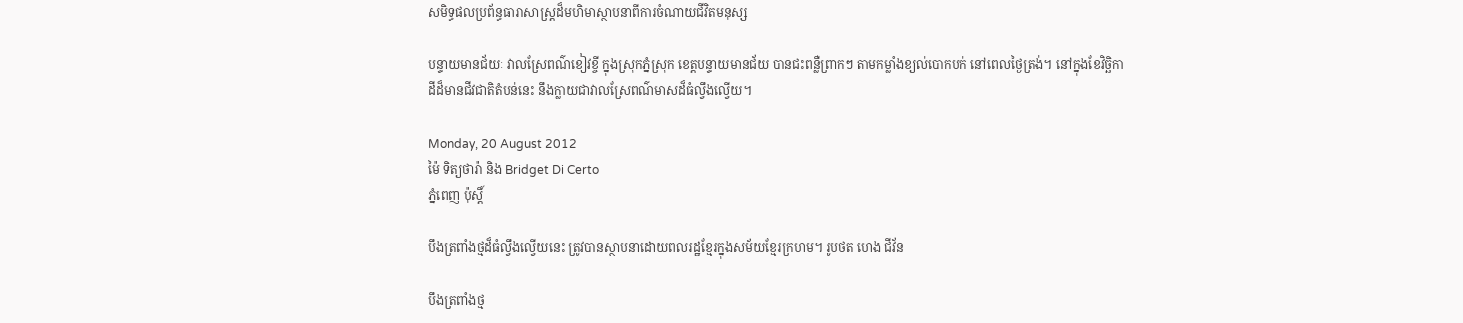សមិទ្ធផលប្រព័ន្ធធារាសាស្ត្រដ៏មហិមាស្ថាបនាពីការចំណាយជីវិតមនុស្ស

បន្ទាយមានជ័យៈ វាលស្រែពណ៌ខៀវខ្ចី ក្នុងស្រុកភ្នំស្រុក ខេត្តបន្ទាយមានជ័យ បានជះពន្លឺព្រាកៗ តាមកម្លាំងខ្យល់បោកបក់ នៅពេលថ្ងៃត្រង់។ នៅក្នុងខែវិច្ឆិកា ដីដ៏មានជីវជាតិតំបន់នេះ នឹងក្លាយជាវាលស្រែពណ៌មាសដ៏ធំល្វឹងល្វើយ។

Monday, 20 August 2012
ម៉ៃ ទិត្យថារ៉ា និង Bridget Di Certo
ភ្នំពេញ ប៉ុស្តិ៍

បឹងត្រពាំងថ្មដ៏ធំល្វឹងល្វើយនេះ ត្រូវបានស្ថាបនាដោយពលរដ្ឋខ្មែរក្នុងសម័យខ្មែរក្រហម។ រូបថត ហេង ជីវ័ន

បឹងត្រពាំងថ្ម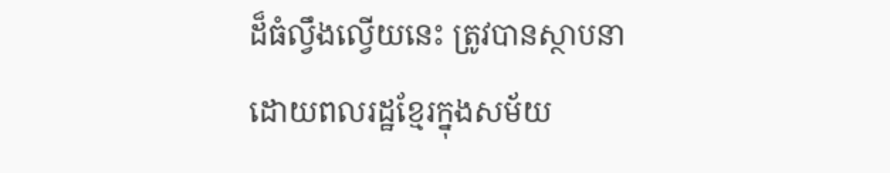ដ៏ធំល្វឹងល្វើយនេះ ត្រូវបានស្ថាបនាដោយពលរដ្ឋខ្មែរក្នុងសម័យ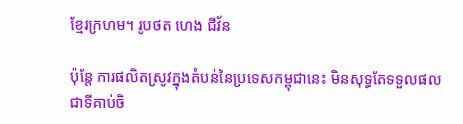ខ្មែរក្រហម។ រូបថត ហេង ជីវ័ន

ប៉ុន្តែ ការផលិតស្រូវក្នុងតំបន់នៃប្រទេសកម្ពុជានេះ មិនសុទ្ធតែទទួលផលជាទីគាប់ចិ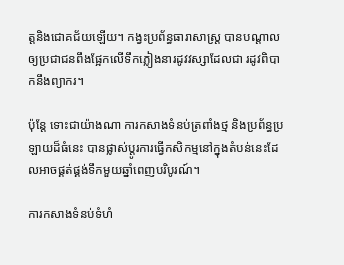ត្តនិងជោគជ័យឡើយ។ កង្វះប្រព័ន្ធធារាសាស្រ្ត បានបណ្តាលឲ្យប្រជាជនពឹងផ្អែកលើទឹកភ្លៀងនារដូវវស្សាដែលជា រដូវពិបាកនឹងព្យាករ។

ប៉ុន្តែ ទោះជាយ៉ាងណា ការកសាងទំនប់ត្រពាំងថ្ម និងប្រព័ន្ធប្រឡាយដ៏ធំនេះ បានផ្លាស់ប្តូរការធ្វើកសិកម្មនៅក្នុងតំបន់នេះដែលអាចផ្គត់ផ្គង់ទឹកមួយឆ្នាំពេញបរិបូរណ៍។

ការកសាងទំនប់ទំហំ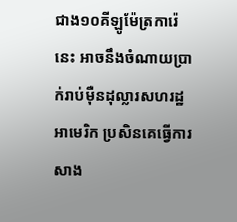ជាង១០គីឡូម៉ែត្រការ៉េនេះ អាចនឹងចំណាយប្រាក់រាប់ម៉ឺនដុល្លារសហរដ្ឋអាមេរិក ប្រសិនគេធ្វើការសាង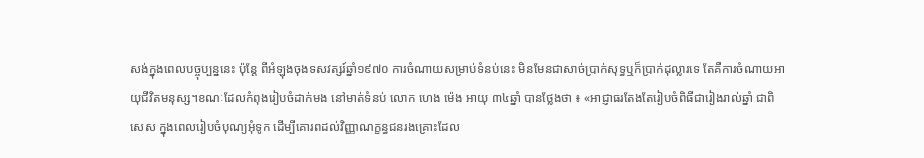សង់ក្នុងពេលបច្ចុប្បន្ននេះ ប៉ុន្តែ ពីអំឡុងចុងទសវត្សរ៍ឆ្នាំ១៩៧០ ការចំណាយសម្រាប់ទំនប់នេះ មិនមែនជាសាច់ប្រាក់សុទ្ធឬក៏ប្រាក់ដុល្លារទេ តែគឺការចំណាយអាយុជីវិតមនុស្ស។ខណៈដែលកំពុងរៀបចំដាក់មង នៅមាត់ទំនប់ លោក ហេង ម៉េង អាយុ ៣៤ឆ្នាំ បានថ្លែងថា ៖ «អាជ្ញាធរតែងតែរៀបចំពិធីជារៀងរាល់ឆ្នាំ ជាពិសេស ក្នុងពេលរៀបចំបុណ្យអុំទូក ដើម្បីគោរពដល់វិញ្ញាណក្ខន្ធជនរងគ្រោះដែល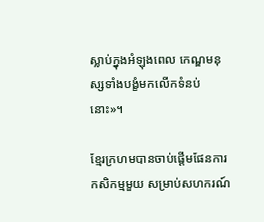ស្លាប់ក្នុងអំឡុងពេល កេណ្ឌមនុស្សទាំងបង្ខំមកលើកទំនប់នោះ»។

ខ្មែរក្រហមបានចាប់ផ្តើមផែនការកសិកម្មមួយ សម្រាប់សហករណ៍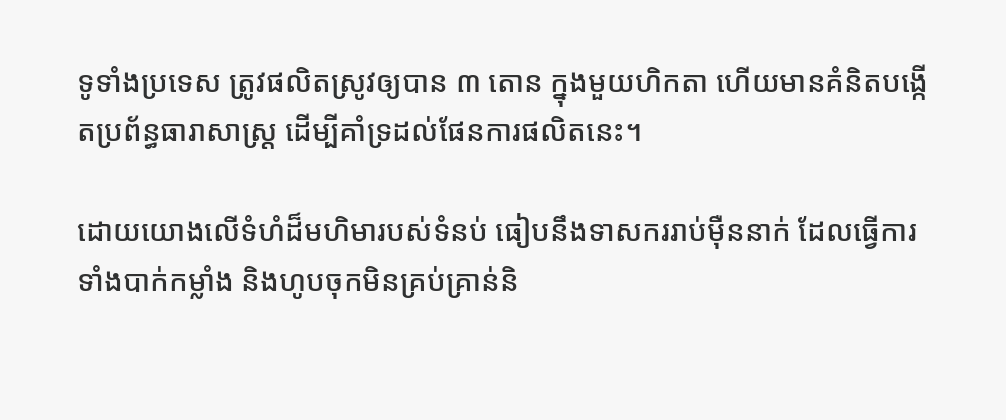ទូទាំងប្រទេស ត្រូវផលិតស្រូវឲ្យបាន ៣ តោន ក្នុងមួយហិកតា ហើយមានគំនិតបង្កើតប្រព័ន្ធធារាសាស្រ្ត ដើម្បីគាំទ្រដល់ផែនការផលិតនេះ។

ដោយយោងលើទំហំដ៏មហិមារបស់ទំនប់ ធៀបនឹងទាសកររាប់ម៉ឺននាក់ ដែលធ្វើការទាំងបាក់កម្លាំង និងហូបចុកមិនគ្រប់គ្រាន់និ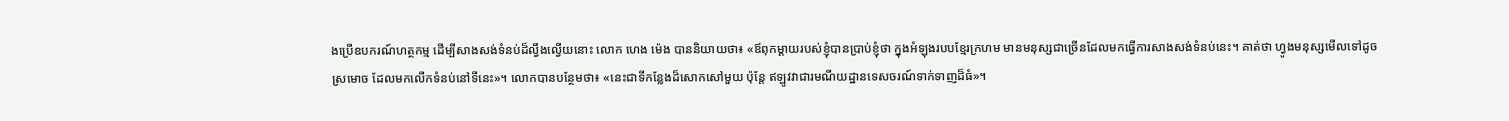ងប្រើឧបករណ៍ហត្ថកម្ម ដើម្បីសាងសង់ទំនប់ដ៏ល្វឹងល្វើយនោះ លោក ហេង ម៉េង បាននិយាយថា៖ «ឪពុកម្តាយរបស់ខ្ញុំបានប្រាប់ខ្ញុំថា ក្នុងអំឡុងរបបខ្មែរក្រហម មានមនុស្សជាច្រើនដែលមកធ្វើការសាងសង់ទំនប់នេះ។ គាត់ថា ហ្វូងមនុស្សមើលទៅដូចស្រមោច ដែលមកលើកទំនប់នៅទីនេះ»។ លោកបានបន្ថែមថា៖ «នេះជាទីកន្លែងដ៏សោកសៅមួយ ប៉ុន្តែ ឥឡូវវាជារមណីយដ្ឋានទេសចរណ៍ទាក់ទាញដ៏ធំ»។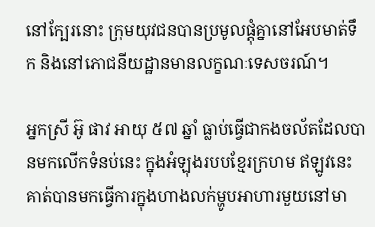នៅក្បែរនោះ ក្រុមយុវជនបានប្រមូលផ្តុំគ្នានៅអែបមាត់ទឹក និងនៅភោជនីយដ្ឋានមានលក្ខណៈទេសចរណ៍។

អ្នកស្រី អ៊ូ ផាវ អាយុ ៥៧ ឆ្នាំ ធ្លាប់ធ្វើជាកងចល័តដែលបានមកលើកទំនប់នេះ ក្នុងអំឡុងរបបខ្មែរក្រហម ឥឡូវនេះ គាត់បានមកធ្វើការក្នុងហាងលក់ម្ហូបអាហារមួយនៅមា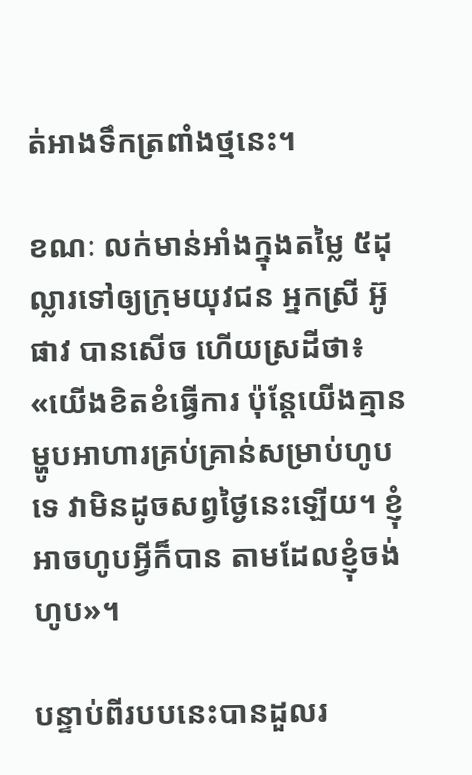ត់អាងទឹកត្រពាំងថ្មនេះ។

ខណៈ លក់មាន់អាំងក្នុងតម្លៃ ៥ដុល្លារទៅឲ្យក្រុមយុវជន អ្នកស្រី អ៊ូ ផាវ បានសើច ហើយស្រដីថា៖ «យើងខិតខំធ្វើការ ប៉ុន្តែយើងគ្មានម្ហូបអាហារគ្រប់គ្រាន់សម្រាប់ហូបទេ វាមិនដូចសព្វថ្ងៃនេះឡើយ។ ខ្ញុំអាចហូបអ្វីក៏បាន តាមដែលខ្ញុំចង់ហូប»។

បន្ទាប់ពីរបបនេះបានដួលរ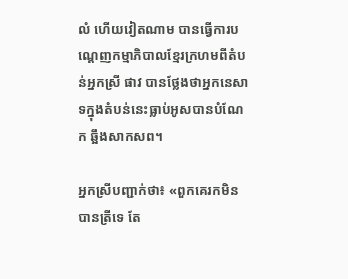លំ ហើយវៀតណាម បានធ្វើការបណ្តេញកម្មាភិបាលខ្មែរក្រហមពីតំបន់អ្នកស្រី ផាវ បានថ្លែងថាអ្នកនេសាទក្នុងតំបន់នេះធ្លាប់អូសបានបំណែក ឆ្អឹងសាកសព។

អ្នកស្រីបញ្ជាក់ថា៖ «ពួកគេរកមិនបានត្រីទេ តែ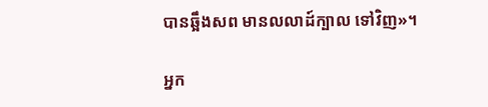បានឆ្អឹងសព មានលលាដ៍ក្បាល ទៅវិញ»។

អ្នក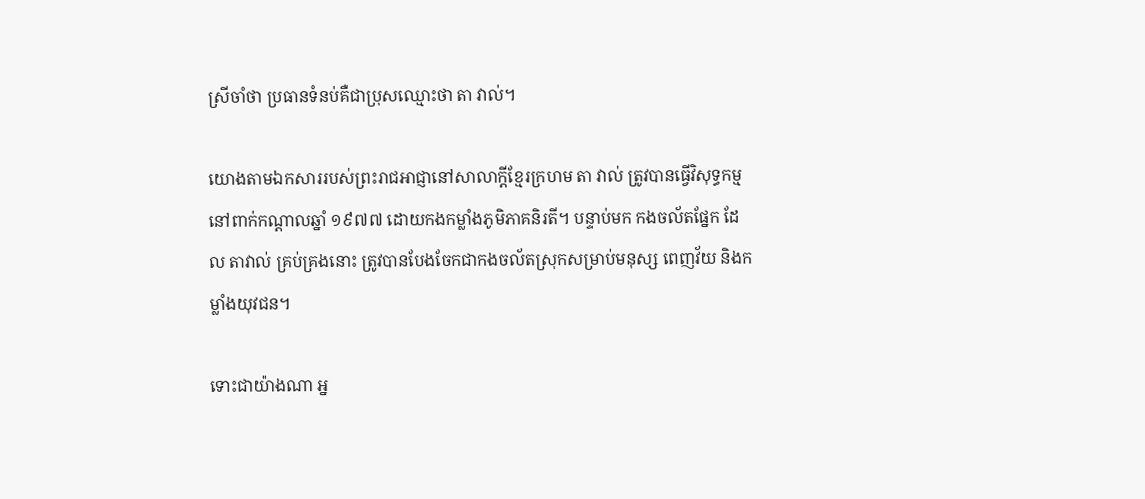ស្រីចាំថា ប្រធានទំនប់គឺជាប្រុសឈ្មោះថា តា វាល់។

យោងតាមឯកសាររបស់ព្រះរាជអាជ្ញានៅសាលាក្តីខ្មែរក្រហម តា វាល់ ត្រូវបានធ្វើវិសុទ្ធកម្មនៅពាក់កណ្តាលឆ្នាំ ១៩៧៧ ដោយកងកម្លាំងភូមិភាគនិរតី។ បន្ទាប់មក កងចល័តផ្នែក ដែល តាវាល់ គ្រប់គ្រងនោះ ត្រូវបានបែងចែកជាកងចល័តស្រុកសម្រាប់មនុស្ស ពេញវ័យ និងកម្លាំងយុវជន។

ទោះជាយ៉ាងណា អ្ន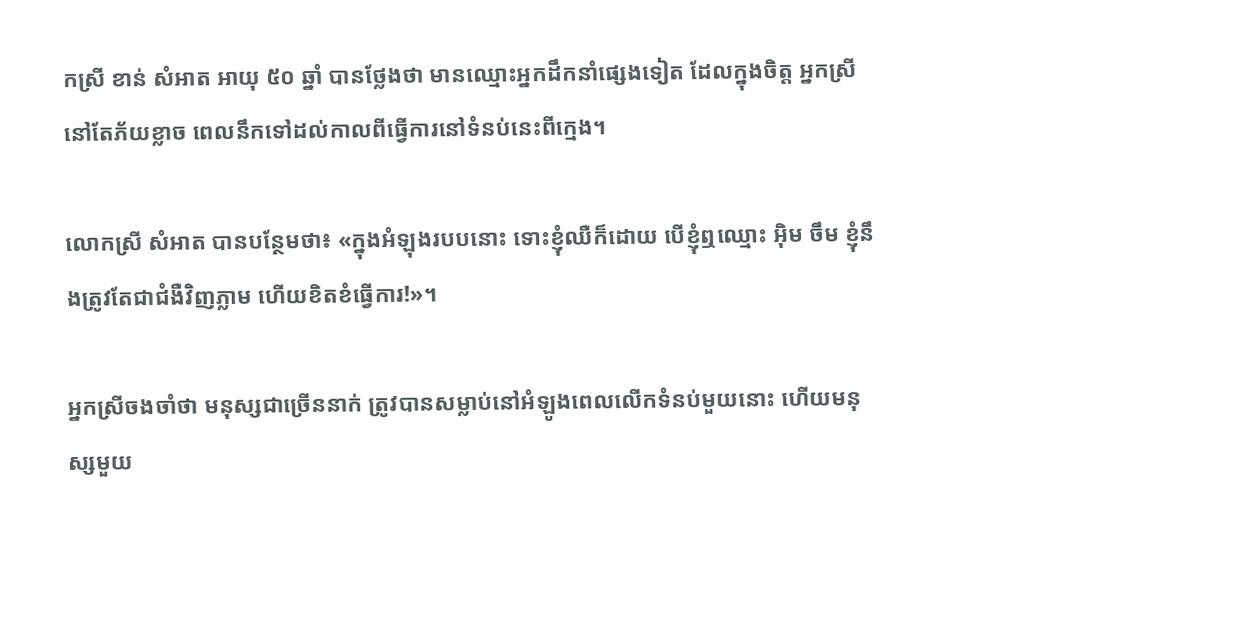កស្រី ខាន់ សំអាត អាយុ ៥០ ឆ្នាំ បានថ្លែងថា មានឈ្មោះអ្នកដឹកនាំផ្សេងទៀត ដែលក្នុងចិត្ត អ្នកស្រីនៅតែភ័យខ្លាច ពេលនឹកទៅដល់កាលពីធ្វើការនៅទំនប់នេះពីក្មេង។

លោកស្រី សំអាត បានបន្ថែមថា៖ «ក្នុងអំឡុងរបបនោះ ទោះខ្ញុំឈឺក៏ដោយ បើខ្ញុំឮឈ្មោះ អ៊ិម ចឹម ខ្ញុំនឹងត្រូវតែជាជំងឺវិញភ្លាម ហើយខិតខំធ្វើការ!»។

អ្នកស្រីចងចាំថា មនុស្សជាច្រើននាក់ ត្រូវបានសម្លាប់នៅអំឡូងពេលលើកទំនប់មួយនោះ ហើយមនុស្សមួយ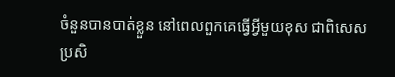ចំនួនបានបាត់ខ្លួន នៅពេលពួកគេធ្វើអ្វីមួយខុស ជាពិសេស ប្រសិ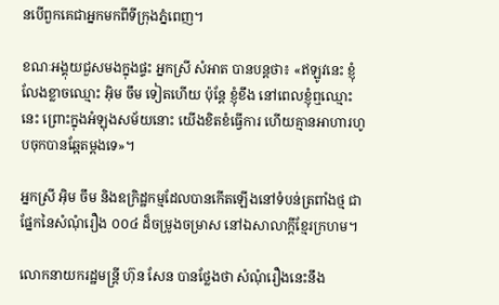នបើពួកគេជាអ្នកមកពីទីក្រុងភ្នំពេញ។

ខណៈអង្គុយជួសមងក្នុងផ្ទះ អ្នកស្រី សំអាត បានបន្តថា៖ «ឥឡូវនេះ ខ្ញុំលែងខ្លាចឈ្មោះ អ៊ិម ចឹម ទៀតហើយ ប៉ុន្តែ ខ្ញុំខឹង នៅពេលខ្ញុំឮឈ្មោះនេះ ព្រោះក្នុងអំឡុងសម័យនោះ យើងខិតខំធ្វើការ ហើយគ្មានអាហារហូបចុកបានឆ្អែតម្តងទេ»។

អ្នកស្រី អ៊ិម ចឹម និងឧក្រិដ្ឋកម្មដែលបានកើតឡើងនៅទំបន់ត្រពាំងថ្ម ជាផ្នែកនៃសំណុំរឿង ០០៤ ដ៏ចម្រូងចម្រាស នៅឯសាលាក្តីខ្មែរក្រហម។

លោកនាយករដ្ឋមន្រ្តី ហ៊ុន សែន បានថ្លែងថា សំណុំរឿងនេះនឹង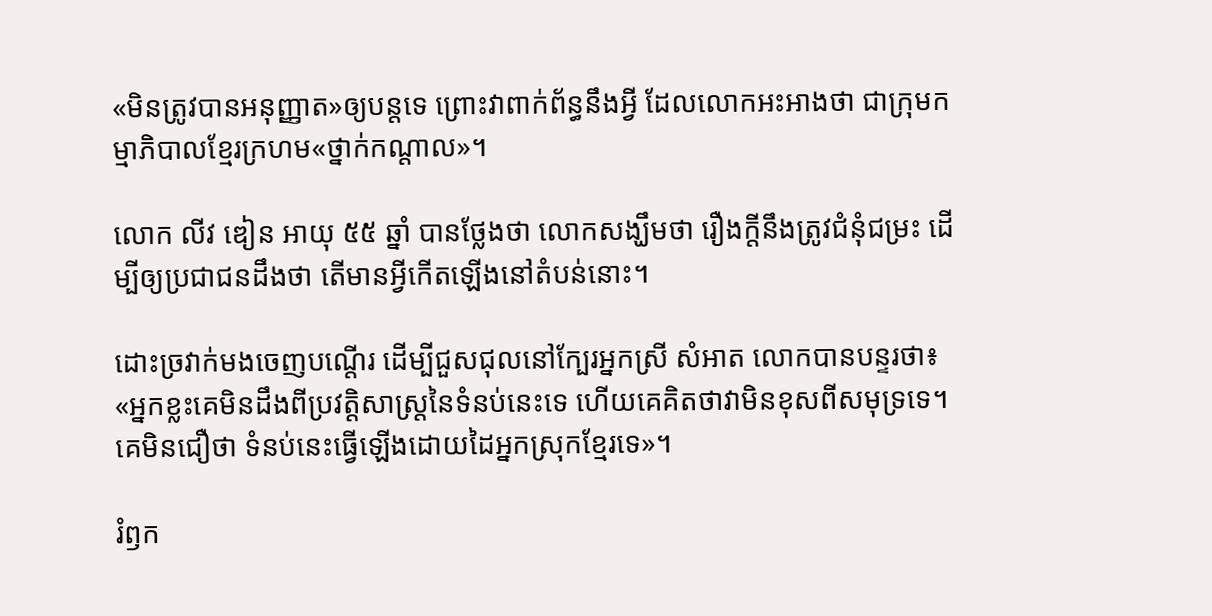«មិនត្រូវបានអនុញ្ញាត»ឲ្យបន្តទេ ព្រោះវាពាក់ព័ន្ធនឹងអ្វី ដែលលោកអះអាងថា ជាក្រុមកម្មាភិបាលខ្មែរក្រហម«ថ្នាក់កណ្តាល»។

លោក លីវ ឌៀន អាយុ ៥៥ ឆ្នាំ បានថ្លែងថា លោកសង្ឃឹមថា រឿងក្តីនឹងត្រូវជំនុំជម្រះ ដើម្បីឲ្យប្រជាជនដឹងថា តើមានអ្វីកើតឡើងនៅតំបន់នោះ។

ដោះច្រវាក់មងចេញបណ្តើរ ដើម្បីជួសជុលនៅក្បែរអ្នកស្រី សំអាត លោកបានបន្ទរថា៖ «អ្នកខ្លះគេមិនដឹងពីប្រវតិ្តសាស្រ្តនៃទំនប់នេះទេ ហើយគេគិតថាវាមិនខុសពីសមុទ្រទេ។ គេមិនជឿថា ទំនប់នេះធ្វើឡើងដោយដៃអ្នកស្រុកខ្មែរទេ»។

រំឭក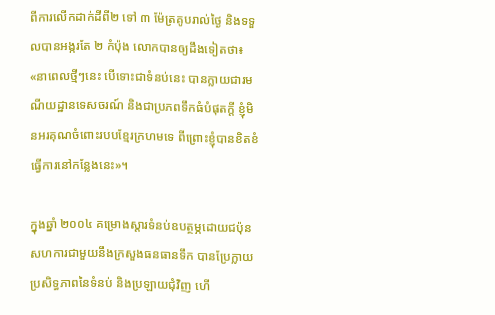ពីការលើកដាក់ដីពី២ ទៅ ៣ ម៉ែត្រគូបរាល់ថ្ងៃ និងទទួលបានអង្ករតែ ២ កំប៉ុង លោកបានឲ្យដឹងទៀតថា៖ «នាពេលថ្មីៗនេះ បើទោះជាទំនប់នេះ បានក្លាយជារមណីយដ្ឋានទេសចរណ៍ និងជាប្រភពទឹកធំបំផុតក្តី ខ្ញុំមិនអរគុណចំពោះរបបខ្មែរក្រហមទេ ពីព្រោះខ្ញុំបានខិតខំធ្វើការនៅកន្លែងនេះ»។

ក្នុងឆ្នាំ ២០០៤ គម្រោងស្តារទំនប់ឧបត្ថម្ភដោយជប៉ុន សហការជាមួយនឹងក្រសួងធនធានទឹក បានប្រែក្លាយប្រសិទ្ធភាពនៃទំនប់ និងប្រឡាយជុំវិញ ហើ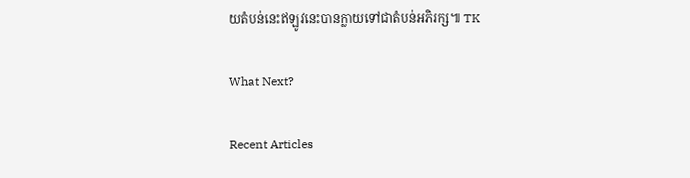យតំបន់នេះឥឡូវនេះបានក្លាយទៅជាតំបន់អភិរក្ស៕ TK

What Next?

Recent Articles